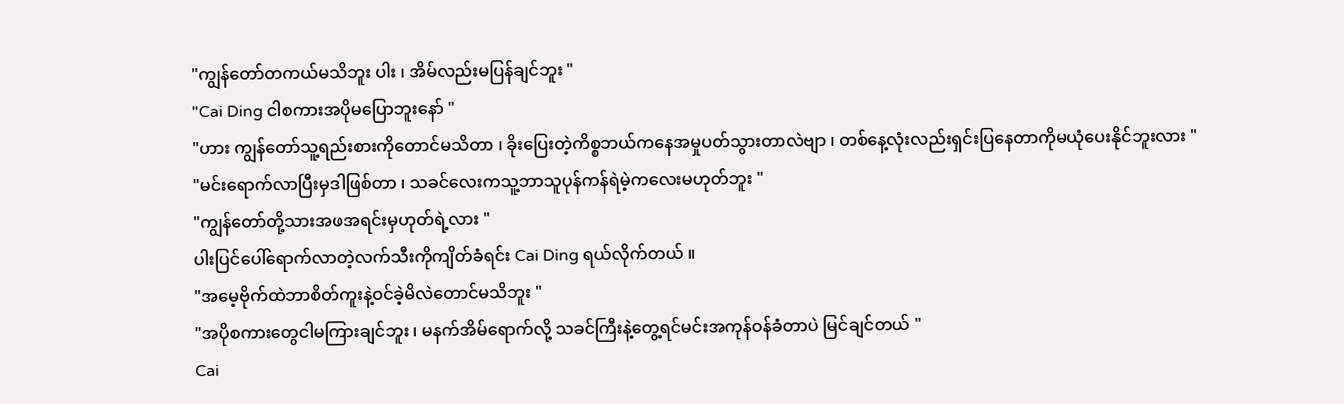"ကျွန်တော်တကယ်မသိဘူး ပါး ၊ အိမ်လည်းမပြန်ချင်ဘူး "
"Cai Ding ငါစကားအပိုမပြောဘူးနော် "
"ဟား ကျွန်တော်သူ့ရည်းစားကိုတောင်မသိတာ ၊ ခိုးပြေးတဲ့ကိစ္စဘယ်ကနေအမှုပတ်သွားတာလဲဗျာ ၊ တစ်နေ့လုံးလည်းရှင်းပြနေတာကိုမယုံပေးနိုင်ဘူးလား "
"မင်းရောက်လာပြီးမှဒါဖြစ်တာ ၊ သခင်လေးကသူ့ဘာသူပုန်ကန်ရဲမဲ့ကလေးမဟုတ်ဘူး "
"ကျွန်တော်တို့သားအဖအရင်းမှဟုတ်ရဲ့လား "
ပါးပြင်ပေါ်ရောက်လာတဲ့လက်သီးကိုကျိတ်ခံရင်း Cai Ding ရယ်လိုက်တယ် ။
"အမေ့ဗိုက်ထဲဘာစိတ်ကူးနဲ့ဝင်ခဲ့မိလဲတောင်မသိဘူး "
"အပိုစကားတွေငါမကြားချင်ဘူး ၊ မနက်အိမ်ရောက်လို့ သခင်ကြီးနဲ့တွေ့ရင်မင်းအကုန်ဝန်ခံတာပဲ မြင်ချင်တယ် "
Cai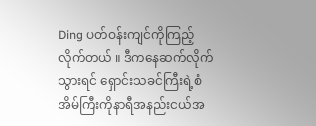Ding ပတ်ဝန်းကျင်ကိုကြည့်လိုက်တယ် ။ ဒီကနေဆက်လိုက်သွားရင် ရှောင်းသခင်ကြီးရဲ့စံအိမ်ကြီးကိုနာရီအနည်းငယ်အ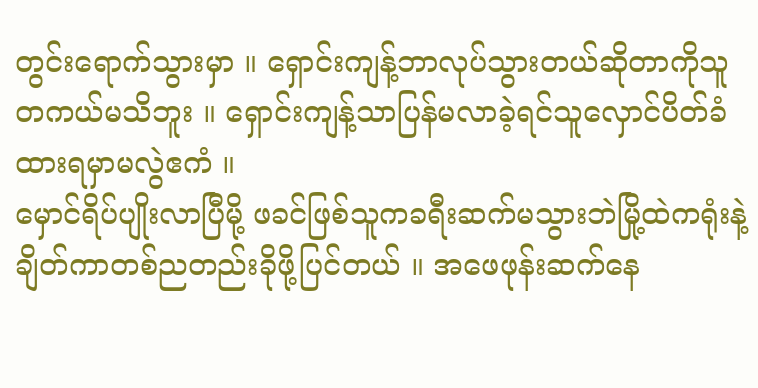တွင်းရောက်သွားမှာ ။ ရှောင်းကျန့်ဘာလုပ်သွားတယ်ဆိုတာကိုသူတကယ်မသိဘူး ။ ရှောင်းကျန့်သာပြန်မလာခဲ့ရင်သူလှောင်ပိတ်ခံထားရမှာမလွဲဧကံ ။
မှောင်ရိပ်ပျိုးလာပြီမို့ ဖခင်ဖြစ်သူကခရီးဆက်မသွားဘဲမြို့ထဲကရုံးနဲ့ချိတ်ကာတစ်ညတည်းခိုဖို့ပြင်တယ် ။ အဖေဖုန်းဆက်နေ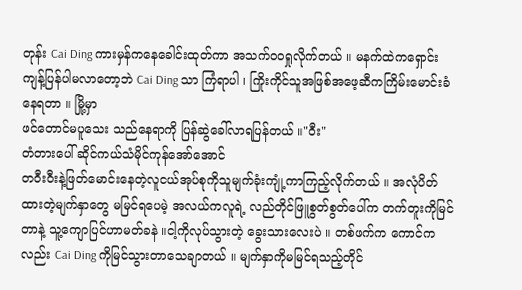တုန်း Cai Ding ကားမှန်ကနေခေါင်းထုတ်ကာ အသက်ဝဝရှုလိုက်တယ် ။ မနက်ထဲကရှောင်းကျန့်ပြန်ပါမလာတော့ဘဲ Cai Ding သာ ကြံရာပါ ၊ ကြိုးကိုင်သူအဖြစ်အဖေ့ဆီကကြိမ်းမောင်းခံနေရတာ ။ မြို့မှာ
ဖင်တောင်မပူသေး သည်နေရာကို ပြန်ဆွဲခေါ်လာရပြန်တယ် ။"ဝီး"
တံတားပေါ် ဆိုင်ကယ်သံမိုင်ကုန်အော်အောင်
တဝီးဝီးနဲ့ဖြတ်မောင်းနေတဲ့လူငယ်အုပ်စုကိုသူမျက်ခုံးကျုံ့ကာကြည့်လိုက်တယ် ။ အလုံပိတ်ထားတဲ့မျက်နှာတွေ မမြင်ရပေမဲ့ အလယ်ကလူရဲ့ လည်တိုင်ဖြူစွတ်စွတ်ပေါ်က တက်တူးကိုမြင်တာနဲ့ သူ့ကျောပြင်ဟာမတ်ခနဲ ။ငါ့ကိုလုပ်သွားတဲ့ ခွေးသားလေးပဲ ။ တစ်ဖက်က ကောင်ကလည်း Cai Ding ကိုမြင်သွားတာသေချာတယ် ။ မျက်နှာကိုမမြင်ရသည့်တိုင်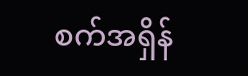စက်အရှိန်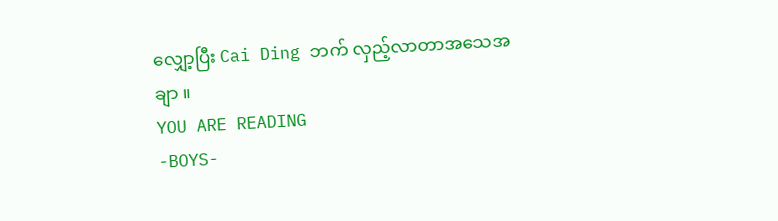လျှော့ပြီး Cai Ding ဘက် လှည့်လာတာအသေအချာ ။
YOU ARE READING
-BOYS-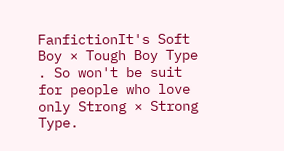FanfictionIt's Soft Boy × Tough Boy Type . So won't be suit for people who love only Strong × Strong Type.